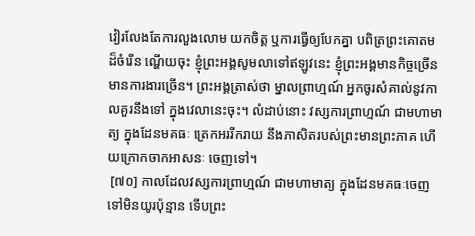វៀរលែងតែការលួងលោម យកចិត្ត ឬការធ្វើឲ្យបែកគ្នា បពិត្រព្រះគោតមដ៏ចំរើន ណ្ហើយចុះ ខ្ញុំព្រះអង្គសូមលាទៅឥឡូវនេះ ខ្ញុំព្រះអង្គមានកិច្ចច្រើន មានការងារច្រើន។ ព្រះអង្គត្រាស់ថា ម្នាលព្រាហ្មណ៍ អ្នកចូរសំគាល់នូវកាលគួរនឹងទៅ ក្នុងវេលានេះចុះ។ លំដាប់នោះ វស្សការព្រាហ្មណ៍ ជាមហាមាត្យ ក្នុងដែនមគធៈ ត្រេកអររីករាយ នឹងភាសិតរបស់ព្រះមានព្រះភាគ ហើយក្រោកចាកអាសនៈ ចេញទៅ។
 [៧០] កាលដែលវស្សការព្រាហ្មណ៍ ជាមហាមាត្យ ក្នុងដែនមគធៈចេញទៅមិនយូរប៉ុន្មាន ទើបព្រះ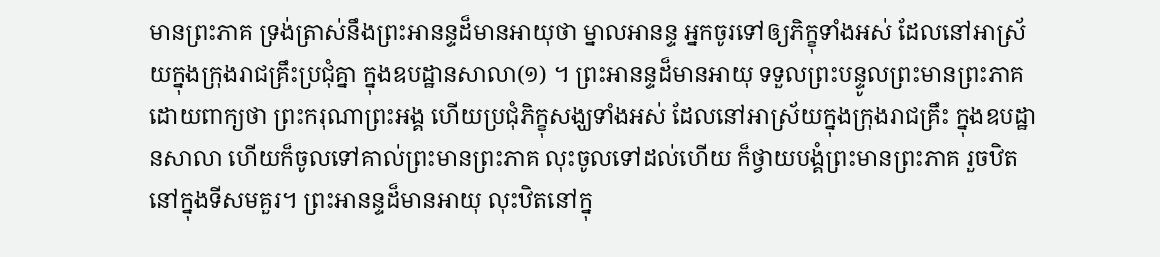មានព្រះភាគ ទ្រង់ត្រាស់នឹងព្រះអានន្ទដ៏មានអាយុថា ម្នាលអានន្ទ អ្នកចូរទៅឲ្យភិក្ខុទាំងអស់ ដែលនៅអាស្រ័យក្នុងក្រុងរាជគ្រឹះប្រជុំគ្នា ក្នុងឧបដ្ឋានសាលា(១) ។ ព្រះអានន្ទដ៏មានអាយុ ទទួលព្រះបន្ទូលព្រះមានព្រះភាគ ដោយពាក្យថា ព្រះករុណាព្រះអង្គ ហើយប្រជុំភិក្ខុសង្ឃទាំងអស់ ដែលនៅអាស្រ័យក្នុងក្រុងរាជគ្រឹះ ក្នុងឧបដ្ឋានសាលា ហើយក៏ចូលទៅគាល់ព្រះមានព្រះភាគ លុះចូលទៅដល់ហើយ ក៏ថ្វាយបង្គំព្រះមានព្រះភាគ រួចឋិតនៅក្នុងទីសមគួរ។ ព្រះអានន្ទដ៏មានអាយុ លុះឋិតនៅក្នុ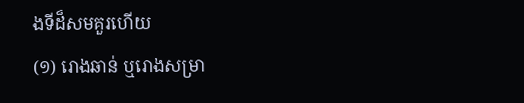ងទីដ៏សមគួរហើយ
(១) រោងឆាន់ ឬរោងសម្រា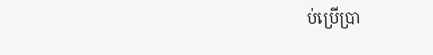ប់ប្រើប្រា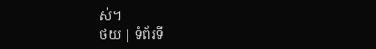ស់។
ថយ | ទំព័រទី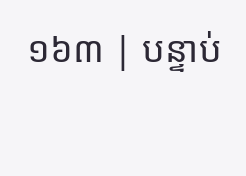១៦៣ | បន្ទាប់